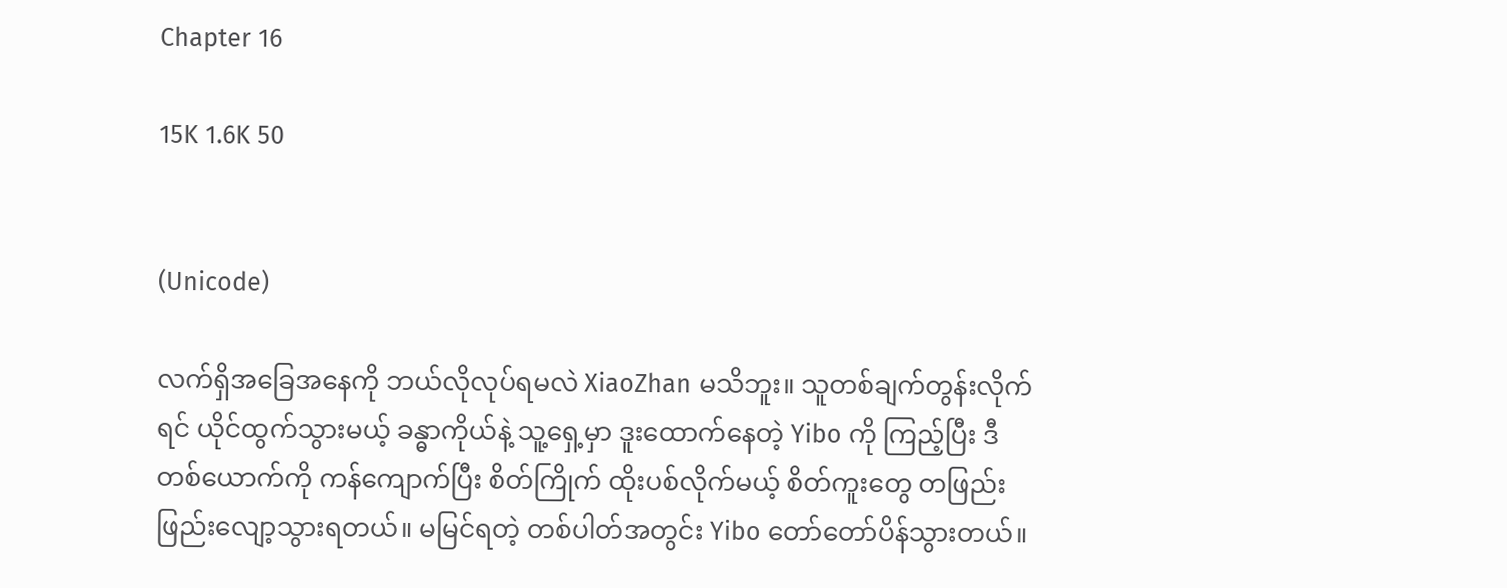Chapter 16

15K 1.6K 50


(Unicode)

လက်ရှိအခြေအနေကို ဘယ်လိုလုပ်ရမလဲ XiaoZhan မသိဘူး။ သူတစ်ချက်တွန်းလိုက်ရင် ယိုင်ထွက်သွားမယ့် ခန္ဓာကိုယ်နဲ့ သူ့ရှေ့မှာ ဒူးထောက်နေတဲ့ Yibo ကို ကြည့်ပြီး ဒီတစ်ယောက်ကို ကန်ကျောက်ပြီး စိတ်ကြိုက် ထိုးပစ်လိုက်မယ့် စိတ်ကူးတွေ တဖြည်းဖြည်းလျော့သွားရတယ်။ မမြင်ရတဲ့ တစ်ပါတ်အတွင်း Yibo တော်တော်ပိန်သွားတယ်။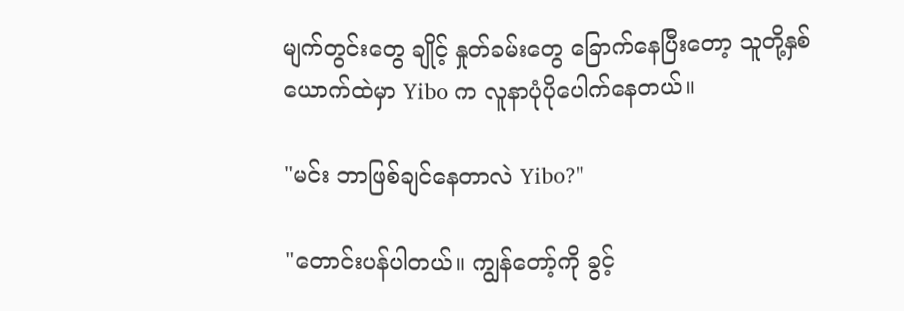မျက်တွင်းတွေ ချိုင့် နှုတ်ခမ်းတွေ ခြောက်နေပြီးတော့ သူတို့နှစ်ယောက်ထဲမှာ Yibo က လူနာပုံပိုပေါက်နေတယ်။

"မင်း ဘာဖြစ်ချင်နေတာလဲ Yibo?"

"တောင်းပန်ပါတယ်။ ကျွန်တော့်ကို ခွင့်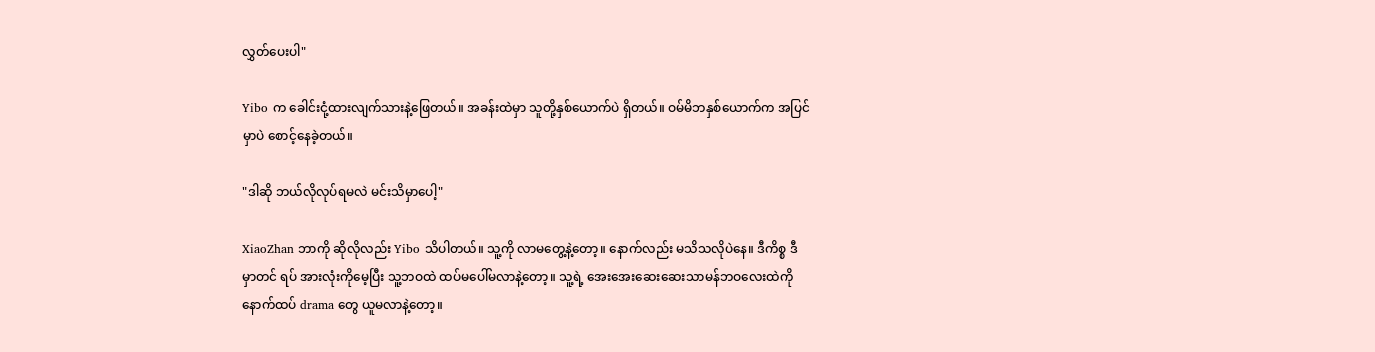လွှတ်ပေးပါ"

Yibo က ခေါင်းငုံ့ထားလျက်သားနဲ့ဖြေတယ်။ အခန်းထဲမှာ သူတို့နှစ်ယောက်ပဲ ရှိတယ်။ ဝမ်မိဘနှစ်ယောက်က အပြင်မှာပဲ စောင့်နေခဲ့တယ်။

"ဒါဆို ဘယ်လိုလုပ်ရမလဲ မင်းသိမှာပေါ့"

XiaoZhan ဘာကို ဆိုလိုလည်း Yibo သိပါတယ်။ သူ့ကို လာမတွေ့နဲ့တော့။ နောက်လည်း မသိသလိုပဲနေ။ ဒီကိစ္စ ဒီမှာတင် ရပ် အားလုံးကိုမေ့ပြီး သူ့ဘဝထဲ ထပ်မပေါ်မလာနဲ့တော့။ သူ့ရဲ့ အေးအေးဆေးဆေးသာမန်ဘဝလေးထဲကို နောက်ထပ် drama တွေ ယူမလာနဲ့တော့။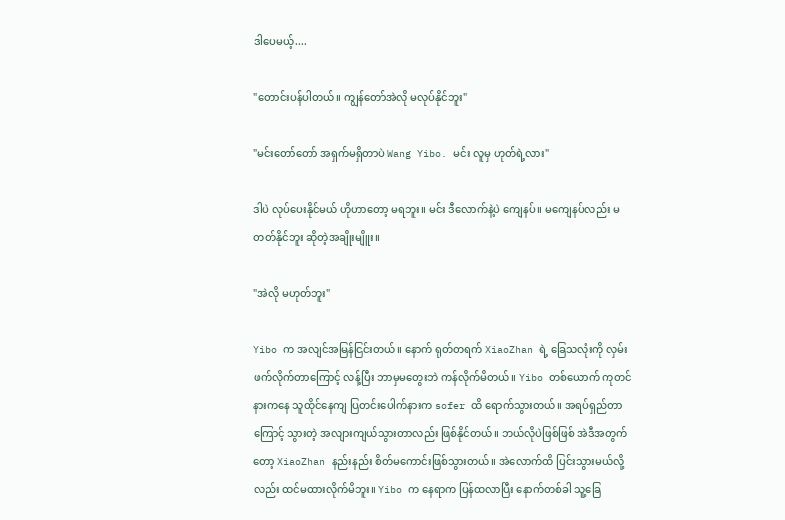ဒါပေမယ့်....

"တောင်းပန်ပါတယ်။ ကျွန်တော်အဲလို မလုပ်နိုင်ဘူး"

"မင်းတော်တော် အရှက်မရှိတာပဲ Wang Yibo. မင်း လူမှ ဟုတ်ရဲ့လား"

ဒါပဲ လုပ်ပေးနိုင်မယ် ဟိုဟာတော့ မရဘူး။ မင်း ဒီလောက်နဲ့ပဲ ကျေနပ်။ မကျေနပ်လည်း မတတ်နိုင်ဘူး ဆိုတဲ့အချိုးမျိူး။

"အဲလို မဟုတ်ဘူး"

Yibo က အလျင်အမြန်ငြင်းတယ်။ နောက် ရုတ်တရက် XiaoZhan ရဲ့ ခြေသလုံးကို လှမ်းဖက်လိုက်တာကြောင့် လန့်ပြီး ဘာမှမတွေးဘဲ ကန်လိုက်မိတယ်။ Yibo တစ်ယောက် ကုတင်နားကနေ သူထိုင်နေကျ ပြတင်းပေါက်နားက sofer ထိ ရောက်သွားတယ်။ အရပ်ရှည်တာကြောင့် သွားတဲ့ အလျားကျယ်သွားတာလည်း ဖြစ်နိုင်တယ်။ ဘယ်လိုပဲဖြစ်ဖြစ် အဲဒီအတွက်တော့ XiaoZhan နည်းနည်း စိတ်မကောင်းဖြစ်သွားတယ်။ အဲလောက်ထိ ပြင်းသွားမယ်လို့လည်း ထင်မထားလိုက်မိဘူး။ Yibo က နေရာက ပြန်ထလာပြီး နောက်တစ်ခါ သူ့ခြေ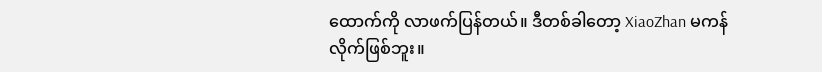ထောက်ကို လာဖက်ပြန်တယ်။ ဒီတစ်ခါတော့ XiaoZhan မကန်လိုက်ဖြစ်ဘူး။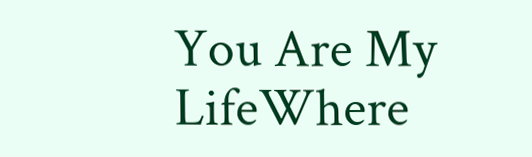You Are My LifeWhere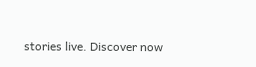stories live. Discover now